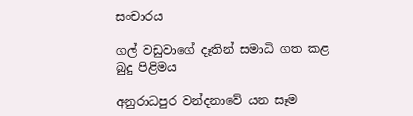සංචාරය

ගල් වඩුවාගේ දෑතින් සමාධි ගත කළ බුදු පිළිමය

අනුරාධපුර වන්දනාවේ යන සෑම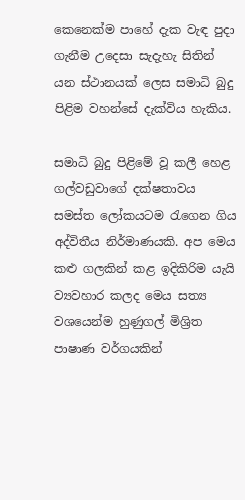කෙනෙක්ම පාහේ දැක වැඳ පුදා ගැනීම උදෙසා සැදැහැ සිතින් යන ස්ථානයක් ලෙස සමාධි බුදු පිළිම වහන්සේ දැක්විය හැකිය.

සමාධි බුදු පිළිමේ වූ කලී හෙළ ගල්වඩුවාගේ දක්ෂතාවය සමස්ත ලෝකයටම රැගෙන ගිය අද්විතීය නිර්මාණයකි. අප මෙය කළු ගලකින් කළ ඉදිකිරිම යැයි ව්‍යවහාර කලද මෙය සත්‍ය වශයෙන්ම හුණුගල් මිශ්‍රිත පාෂාණ වර්ගයකින්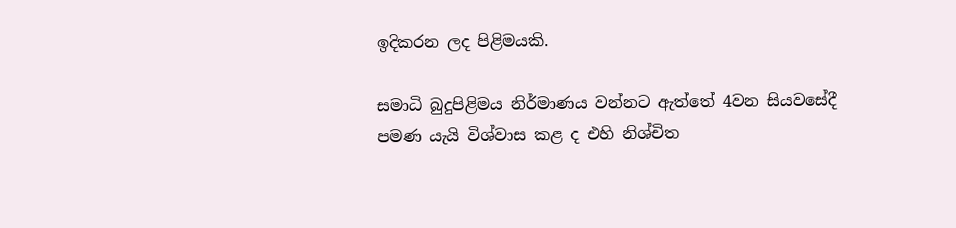ඉදිකරන ලද පිළිමයකි.

සමාධි බුදුපිළිමය නිර්මාණය වන්නට ඇත්තේ 4වන සියවසේදී පමණ යැයි විශ්වාස කළ ද එහි නිශ්චිත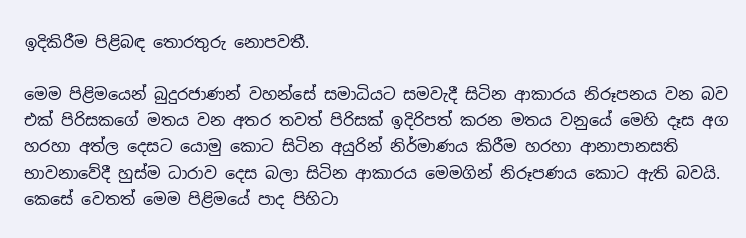ඉදිකිරීම පිළිබඳ තොරතුරු නොපවතී.

මෙම පිළිමයෙන් බුදුරජාණන් වහන්සේ සමාධියට සමවැදී සිටින ආකාරය නිරූපනය වන බව එක් පිරිසකගේ මතය වන අතර තවත් පිරිසක් ඉදිරිපත් කරන මතය වනුයේ මෙහි දෑස අග හරහා අත්ල දෙසට යොමු කොට සිටින අයුරින් නිර්මාණය කිරීම හරහා ආනාපානසති භාවනාවේදී හුස්ම ධාරාව දෙස බලා සිටින ආකාරය මෙමගින් නිරූපණය කොට ඇති බවයි. කෙසේ වෙතත් මෙම පිළිමයේ පාද පිහිටා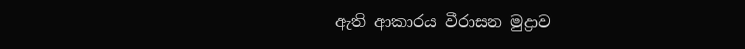ඇති ආකාරය වීරාසන මුද්‍රාව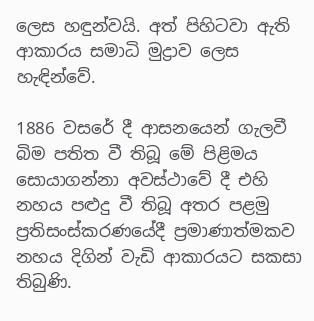ලෙස හඳුන්වයි. අත් පිහිටවා ඇති ආකාරය සමාධි මුද්‍රාව ලෙස හැඳින්වේ.

1886 වසරේ දී ආසනයෙන් ගැලවී බිම පතිත වී තිබූ මේ පිළිමය සොයාගන්නා අවස්ථාවේ දී එහි නහය පළුදු වී තිබූ අතර පළමු ප්‍රතිසංස්කරණයේදී ප්‍රමාණාත්මකව නහය දිගින් වැඩි ආකාරයට සකසා තිබුණි.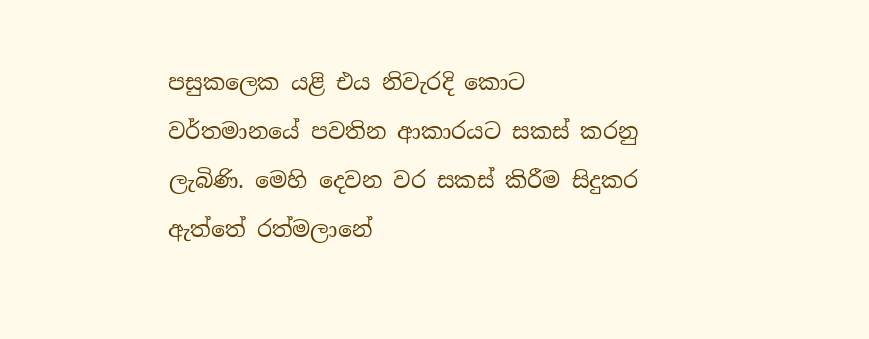පසුකලෙක යළි එය නිවැරදි කොට වර්තමානයේ පවතින ආකාරයට සකස් කරනු ලැබිණි. මෙහි දෙවන වර සකස් කිරීම සිදුකර ඇත්තේ රත්මලානේ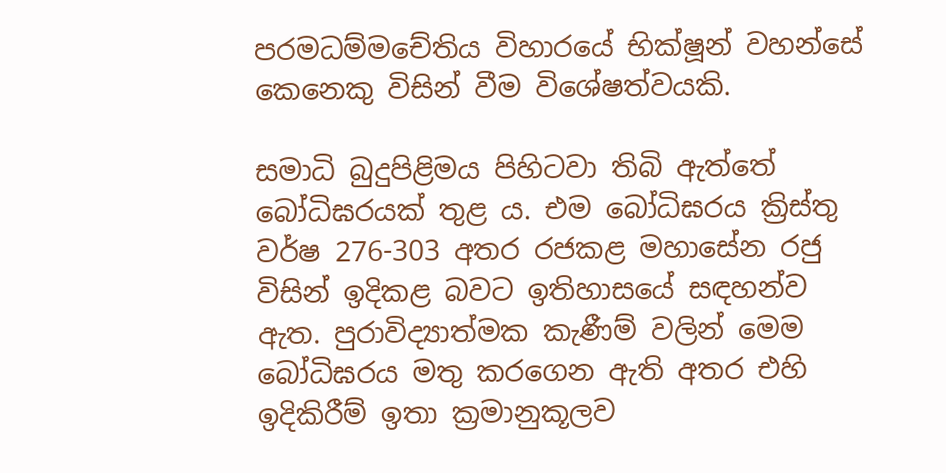පරමධම්මචේතිය විහාරයේ භික්ෂූන් වහන්සේ කෙනෙකු විසින් වීම විශේෂත්වයකි.

සමාධි බුදුපිළිමය පිහිටවා තිබි ඇත්තේ බෝධිඝරයක් තුළ ය. එම බෝධිඝරය ක්‍රිස්තු වර්ෂ 276-303 අතර රජකළ මහාසේන රජු විසින් ඉදිකළ බවට ඉතිහාසයේ සඳහන්ව ඇත. පුරාවිද්‍යාත්මක කැණීම් වලින් මෙම බෝධිඝරය මතු කරගෙන ඇති අතර එහි ඉදිකිරීම් ඉතා ක්‍රමානුකූලව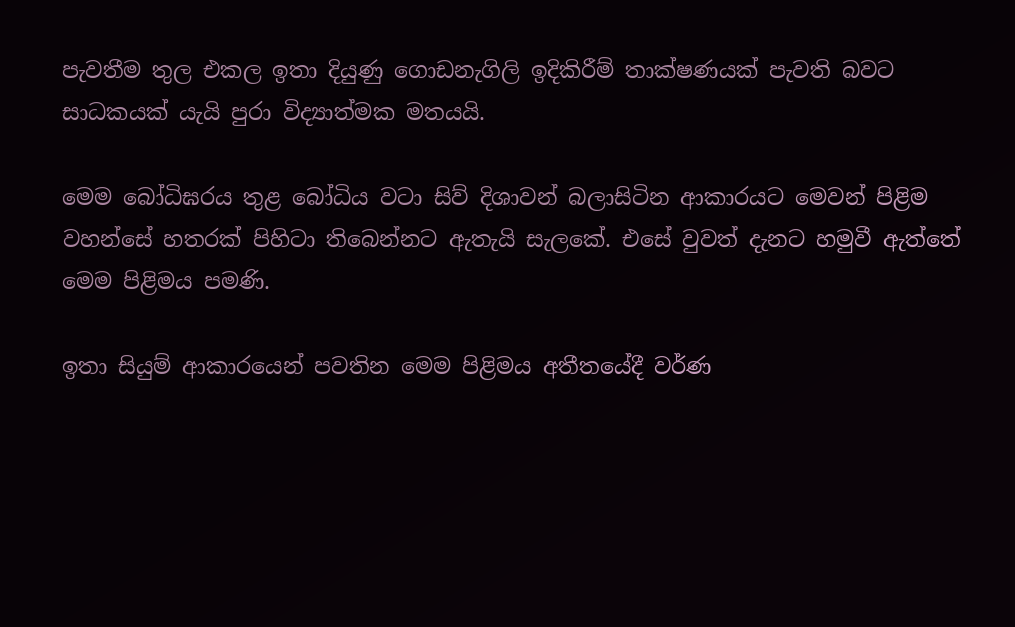පැවතීම තුල එකල ඉතා දියුණු ගොඩනැගිලි ඉදිකිරීම් තාක්ෂණයක් පැවති බවට සාධකයක් යැයි පුරා විද්‍යාත්මක මතයයි.

මෙම බෝධිඝරය තුළ බෝධිය වටා සිව් දිශාවන් බලාසිටින ආකාරයට මෙවන් පිළිම වහන්සේ හතරක් පිහිටා තිබෙන්නට ඇතැයි සැලකේ. එසේ වුවත් දැනට හමුවී ඇත්තේ මෙම පිළිමය පමණි.

ඉතා සියුම් ආකාරයෙන් පවතින මෙම පිළිමය අතීතයේදී වර්ණ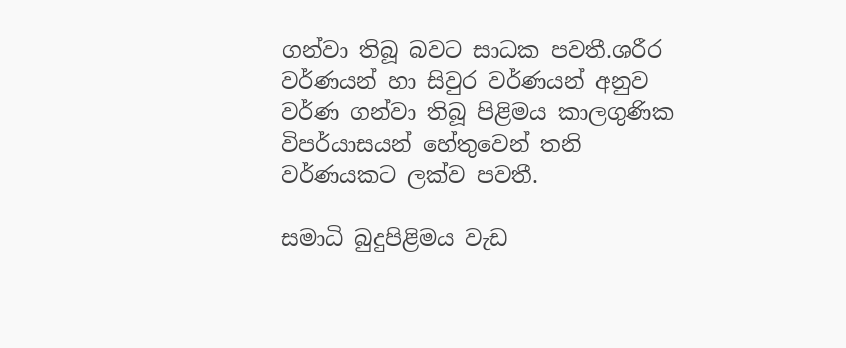ගන්වා තිබූ බවට සාධක පවතී.ශරීර වර්ණයන් හා සිවුර වර්ණයන් අනුව වර්ණ ගන්වා තිබූ පිළිමය කාලගුණික විපර්යාසයන් හේතුවෙන් තනි වර්ණයකට ලක්ව පවතී.

සමාධි බුදුපිළිමය වැඩ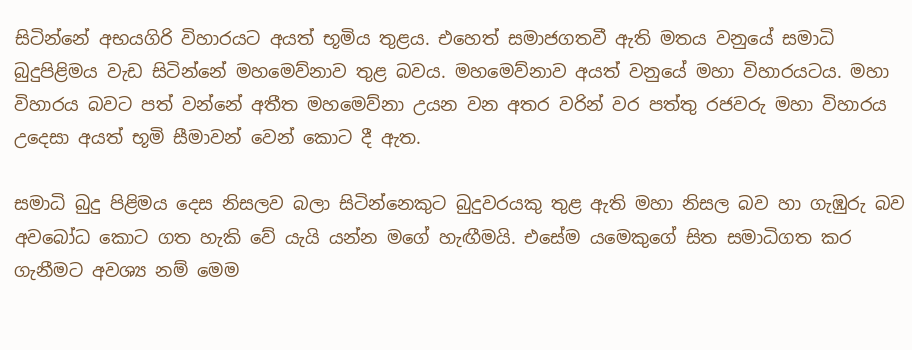සිටින්නේ අභයගිරි විහාරයට අයත් භූමිය තුළය. එහෙත් සමාජගතවී ඇති මතය වනුයේ සමාධි බුදුපිළිමය වැඩ සිටින්නේ මහමෙව්නාව තුළ බවය. මහමෙව්නාව අයත් වනුයේ මහා විහාරයටය. මහා විහාරය බවට පත් වන්නේ අතීත මහමෙව්නා උයන වන අතර වරින් වර පත්තු රජවරු මහා විහාරය උදෙසා අයත් භූමි සීමාවන් වෙන් කොට දී ඇත.

සමාධි බුදු පිළිමය දෙස නිසලව බලා සිටින්නෙකුට බුදුවරයකු තුළ ඇති මහා නිසල බව හා ගැඹුරු බව අවබෝධ කොට ගත හැකි වේ යැයි යන්න මගේ හැඟීමයි. එසේම යමෙකුගේ සිත සමාධිගත කර ගැනීමට අවශ්‍ය නම් මෙම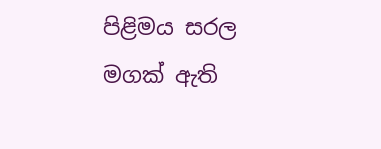පිළිමය සරල මගක් ඇති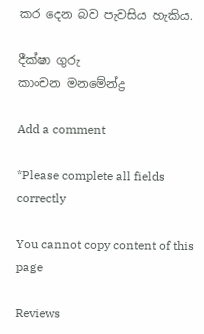කර දෙන බව පැවසිය හැකිය.

දීක්ෂා ගුරු
කාංචන මනමේන්ද්‍ර

Add a comment

*Please complete all fields correctly

You cannot copy content of this page

Reviews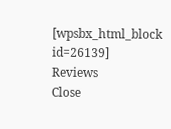[wpsbx_html_block id=26139]
Reviews
Close